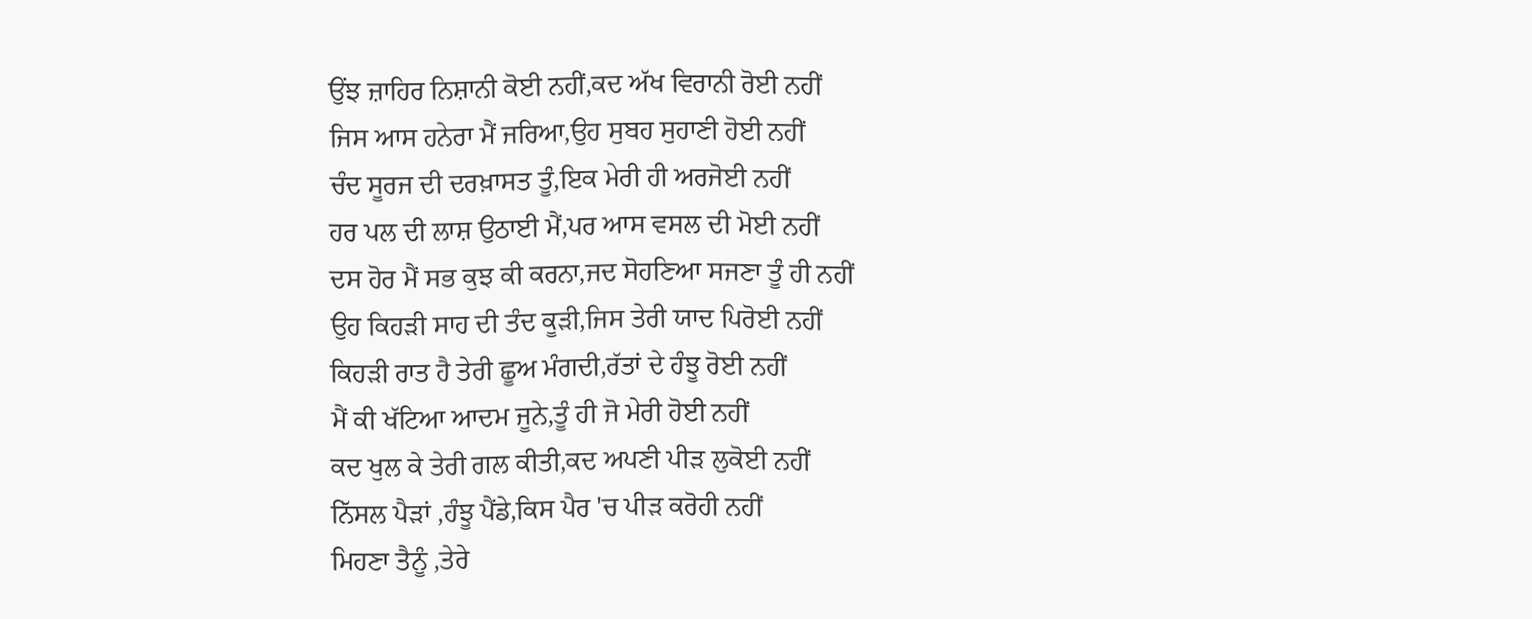ਉਂਝ ਜ਼ਾਹਿਰ ਨਿਸ਼ਾਨੀ ਕੋਈ ਨਹੀਂ,ਕਦ ਅੱਖ ਵਿਰਾਨੀ ਰੋਈ ਨਹੀਂ
ਜਿਸ ਆਸ ਹਨੇਰਾ ਮੈਂ ਜਰਿਆ,ਉਹ ਸੁਬਹ ਸੁਹਾਣੀ ਹੋਈ ਨਹੀਂ
ਚੰਦ ਸੂਰਜ ਦੀ ਦਰਖ਼ਾਸਤ ਤੂੰ,ਇਕ ਮੇਰੀ ਹੀ ਅਰਜੋਈ ਨਹੀਂ
ਹਰ ਪਲ ਦੀ ਲਾਸ਼ ਉਠਾਈ ਮੈਂ,ਪਰ ਆਸ ਵਸਲ ਦੀ ਮੋਈ ਨਹੀਂ
ਦਸ ਹੋਰ ਮੈਂ ਸਭ ਕੁਝ ਕੀ ਕਰਨਾ,ਜਦ ਸੋਹਣਿਆ ਸਜਣਾ ਤੂੰ ਹੀ ਨਹੀਂ
ਉਹ ਕਿਹੜੀ ਸਾਹ ਦੀ ਤੰਦ ਕੂੜੀ,ਜਿਸ ਤੇਰੀ ਯਾਦ ਪਿਰੋਈ ਨਹੀਂ
ਕਿਹੜੀ ਰਾਤ ਹੈ ਤੇਰੀ ਛੂਅ ਮੰਗਦੀ,ਰੱਤਾਂ ਦੇ ਹੰਝੂ ਰੋਈ ਨਹੀਂ
ਮੈਂ ਕੀ ਖੱਟਿਆ ਆਦਮ ਜੂਨੇ,ਤੂੰ ਹੀ ਜੋ ਮੇਰੀ ਹੋਈ ਨਹੀਂ
ਕਦ ਖੁਲ ਕੇ ਤੇਰੀ ਗਲ ਕੀਤੀ,ਕਦ ਅਪਣੀ ਪੀੜ ਲੁਕੋਈ ਨਹੀਂ
ਨਿੱਸਲ ਪੈੜਾਂ ,ਹੰਝੂ ਪੈਂਡੇ,ਕਿਸ ਪੈਰ 'ਚ ਪੀੜ ਕਰੋਹੀ ਨਹੀਂ
ਮਿਹਣਾ ਤੈਨੂੰ ,ਤੇਰੇ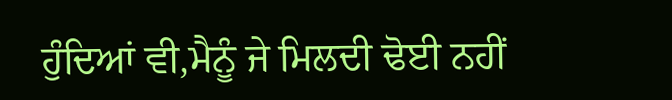ਹੁੰਦਿਆਂ ਵੀ,ਮੈਨੂੰ ਜੇ ਮਿਲਦੀ ਢੋਈ ਨਹੀਂ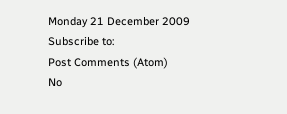Monday 21 December 2009
Subscribe to:
Post Comments (Atom)
No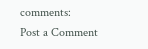comments:
Post a Comment